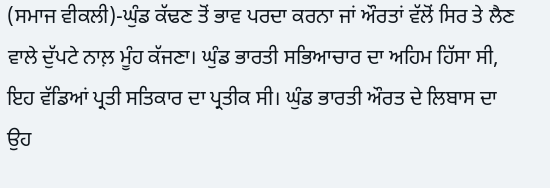(ਸਮਾਜ ਵੀਕਲੀ)-ਘੁੰਡ ਕੱਢਣ ਤੋਂ ਭਾਵ ਪਰਦਾ ਕਰਨਾ ਜਾਂ ਔਰਤਾਂ ਵੱਲੋਂ ਸਿਰ ਤੇ ਲੈਣ ਵਾਲੇ ਦੁੱਪਟੇ ਨਾਲ਼ ਮੂੰਹ ਕੱਜਣਾ। ਘੁੰਡ ਭਾਰਤੀ ਸਭਿਆਚਾਰ ਦਾ ਅਹਿਮ ਹਿੱਸਾ ਸੀ, ਇਹ ਵੱਡਿਆਂ ਪ੍ਰਤੀ ਸਤਿਕਾਰ ਦਾ ਪ੍ਰਤੀਕ ਸੀ। ਘੁੰਡ ਭਾਰਤੀ ਔਰਤ ਦੇ ਲਿਬਾਸ ਦਾ ਉਹ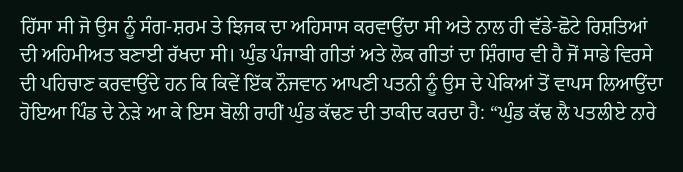ਹਿੱਸਾ ਸੀ ਜੋ ਉਸ ਨੂੰ ਸੰਗ-ਸ਼ਰਮ ਤੇ ਝਿਜਕ ਦਾ ਅਹਿਸਾਸ ਕਰਵਾਉਂਦਾ ਸੀ ਅਤੇ ਨਾਲ ਹੀ ਵੱਡੇ-ਛੋਟੇ ਰਿਸ਼ਤਿਆਂ ਦੀ ਅਹਿਮੀਅਤ ਬਣਾਈ ਰੱਖਦਾ ਸੀ। ਘੁੰਡ ਪੰਜਾਬੀ ਗੀਤਾਂ ਅਤੇ ਲੋਕ ਗੀਤਾਂ ਦਾ ਸ਼ਿੰਗਾਰ ਵੀ ਹੈ ਜੋਂ ਸਾਡੇ ਵਿਰਸੇ ਦੀ ਪਹਿਚਾਣ ਕਰਵਾਉਂਦੇ ਹਨ ਕਿ ਕਿਵੇਂ ਇੱਕ ਨੌਜਵਾਨ ਆਪਣੀ ਪਤਨੀ ਨੂੰ ਉਸ ਦੇ ਪੇਕਿਆਂ ਤੋਂ ਵਾਪਸ ਲਿਆਉਂਦਾ ਹੋਇਆ ਪਿੰਡ ਦੇ ਨੇੜੇ ਆ ਕੇ ਇਸ ਬੋਲੀ ਰਾਹੀਂ ਘੁੰਡ ਕੱਢਣ ਦੀ ਤਾਕੀਦ ਕਰਦਾ ਹੈ: “ਘੁੰਡ ਕੱਢ ਲੈ ਪਤਲੀਏ ਨਾਰੇ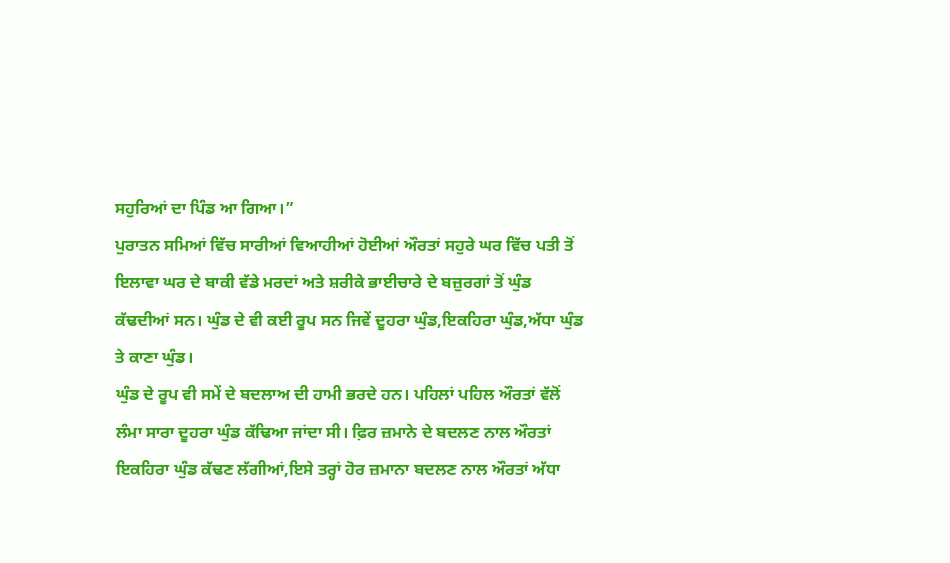ਸਹੁਰਿਆਂ ਦਾ ਪਿੰਡ ਆ ਗਿਆ।”
ਪੁਰਾਤਨ ਸਮਿਆਂ ਵਿੱਚ ਸਾਰੀਆਂ ਵਿਆਹੀਆਂ ਹੋਈਆਂ ਔਰਤਾਂ ਸਹੁਰੇ ਘਰ ਵਿੱਚ ਪਤੀ ਤੋਂ ਇਲਾਵਾ ਘਰ ਦੇ ਬਾਕੀ ਵੱਡੇ ਮਰਦਾਂ ਅਤੇ ਸ਼ਰੀਕੇ ਭਾਈਚਾਰੇ ਦੇ ਬਜ਼ੁਰਗਾਂ ਤੋਂ ਘੁੰਡ ਕੱਢਦੀਆਂ ਸਨ। ਘੁੰਡ ਦੇ ਵੀ ਕਈ ਰੂਪ ਸਨ ਜਿਵੇਂ ਦੂਹਰਾ ਘੁੰਡ,ਇਕਹਿਰਾ ਘੁੰਡ,ਅੱਧਾ ਘੁੰਡ ਤੇ ਕਾਣਾ ਘੁੰਡ।
ਘੁੰਡ ਦੇ ਰੂਪ ਵੀ ਸਮੇਂ ਦੇ ਬਦਲਾਅ ਦੀ ਹਾਮੀ ਭਰਦੇ ਹਨ। ਪਹਿਲਾਂ ਪਹਿਲ ਔਰਤਾਂ ਵੱਲੋਂ ਲੰਮਾ ਸਾਰਾ ਦੂਹਰਾ ਘੁੰਡ ਕੱਢਿਆ ਜਾਂਦਾ ਸੀ। ਫ਼ਿਰ ਜ਼ਮਾਨੇ ਦੇ ਬਦਲਣ ਨਾਲ ਔਰਤਾਂ ਇਕਹਿਰਾ ਘੁੰਡ ਕੱਢਣ ਲੱਗੀਆਂ,ਇਸੇ ਤਰ੍ਹਾਂ ਹੋਰ ਜ਼ਮਾਨਾ ਬਦਲਣ ਨਾਲ ਔਰਤਾਂ ਅੱਧਾ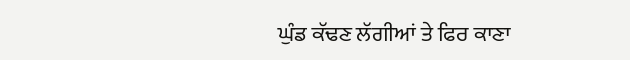ਘੁੰਡ ਕੱਢਣ ਲੱਗੀਆਂ ਤੇ ਫਿਰ ਕਾਣਾ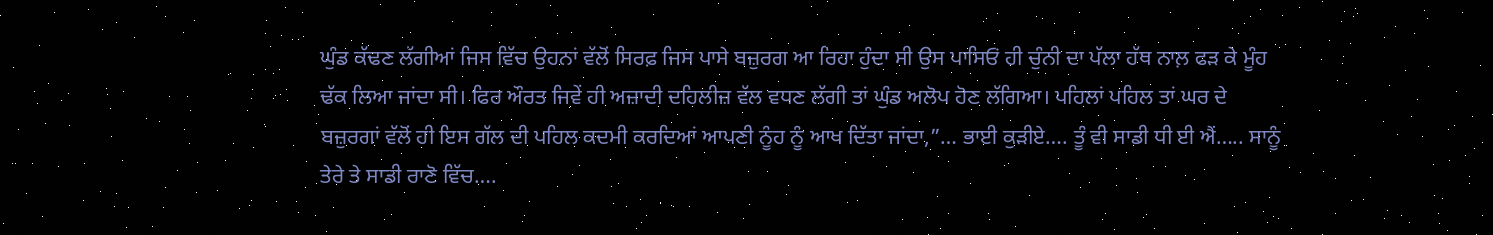ਘੁੰਡ ਕੱਢਣ ਲੱਗੀਆਂ ਜਿਸ ਵਿੱਚ ਉਹਨਾਂ ਵੱਲੋਂ ਸਿਰਫ਼ ਜਿਸ ਪਾਸੇ ਬਜ਼ੁਰਗ ਆ ਰਿਹਾ ਹੁੰਦਾ ਸੀ ਉਸ ਪਾਸਿਓਂ ਹੀ ਚੁੰਨੀ ਦਾ ਪੱਲਾ ਹੱਥ ਨਾਲ਼ ਫੜ ਕੇ ਮੂੰਹ ਢੱਕ ਲਿਆ ਜਾਂਦਾ ਸੀ। ਫਿਰ ਔਰਤ ਜਿਵੇਂ ਹੀ ਅਜ਼ਾਦੀ ਦਹਿਲੀਜ਼ ਵੱਲ ਵਧਣ ਲੱਗੀ ਤਾਂ ਘੁੰਡ ਅਲੋਪ ਹੋਣ ਲੱਗਿਆ। ਪਹਿਲਾਂ ਪਹਿਲ ਤਾਂ ਘਰ ਦੇ ਬਜ਼ੁਰਗਾਂ ਵੱਲੋਂ ਹੀ ਇਸ ਗੱਲ ਦੀ ਪਹਿਲ ਕਦਮੀ ਕਰਦਿਆਂ ਆਪਣੀ ਨੂੰਹ ਨੂੰ ਆਖ ਦਿੱਤਾ ਜਾਂਦਾ,”… ਭਾਈ ਕੁੜੀਏ…. ਤੂੰ ਵੀ ਸਾਡੀ ਧੀ ਈ ਐਂ….. ਸਾਨੂੰ ਤੇਰੇ ਤੇ ਸਾਡੀ ਰਾਣੋ ਵਿੱਚ….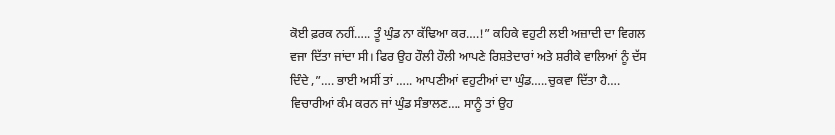ਕੋਈ ਫ਼ਰਕ ਨਹੀਂ….. ਤੂੰ ਘੁੰਡ ਨਾ ਕੱਢਿਆ ਕਰ….!” ਕਹਿਕੇ ਵਹੁਟੀ ਲਈ ਅਜ਼ਾਦੀ ਦਾ ਵਿਗਲ ਵਜਾ ਦਿੱਤਾ ਜਾਂਦਾ ਸੀ। ਫਿਰ ਉਹ ਹੌਲੀ ਹੌਲੀ ਆਪਣੇ ਰਿਸ਼ਤੇਦਾਰਾਂ ਅਤੇ ਸ਼ਰੀਕੇ ਵਾਲਿਆਂ ਨੂੰ ਦੱਸ ਦਿੰਦੇ ,”…. ਭਾਈ ਅਸੀਂ ਤਾਂ ….. ਆਪਣੀਆਂ ਵਹੁਟੀਆਂ ਦਾ ਘੁੰਡ…..ਚੁਕਵਾ ਦਿੱਤਾ ਹੈ…. ਵਿਚਾਰੀਆਂ ਕੰਮ ਕਰਨ ਜਾਂ ਘੁੰਡ ਸੰਭਾਲਣ…. ਸਾਨੂੰ ਤਾਂ ਉਹ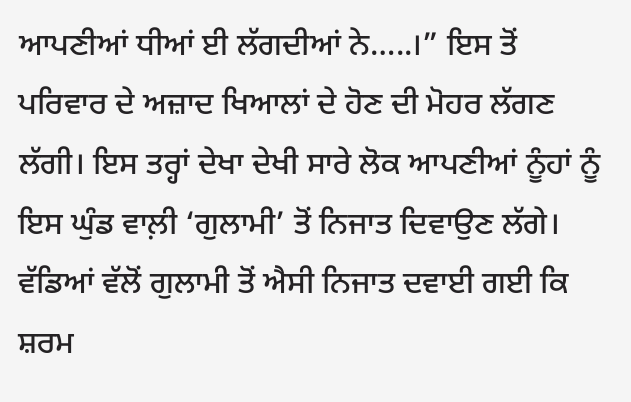ਆਪਣੀਆਂ ਧੀਆਂ ਈ ਲੱਗਦੀਆਂ ਨੇ…..।” ਇਸ ਤੋਂ ਪਰਿਵਾਰ ਦੇ ਅਜ਼ਾਦ ਖਿਆਲਾਂ ਦੇ ਹੋਣ ਦੀ ਮੋਹਰ ਲੱਗਣ ਲੱਗੀ। ਇਸ ਤਰ੍ਹਾਂ ਦੇਖਾ ਦੇਖੀ ਸਾਰੇ ਲੋਕ ਆਪਣੀਆਂ ਨੂੰਹਾਂ ਨੂੰ ਇਸ ਘੁੰਡ ਵਾਲ਼ੀ ‘ਗੁਲਾਮੀ’ ਤੋਂ ਨਿਜਾਤ ਦਿਵਾਉਣ ਲੱਗੇ। ਵੱਡਿਆਂ ਵੱਲੋਂ ਗੁਲਾਮੀ ਤੋਂ ਐਸੀ ਨਿਜਾਤ ਦਵਾਈ ਗਈ ਕਿ ਸ਼ਰਮ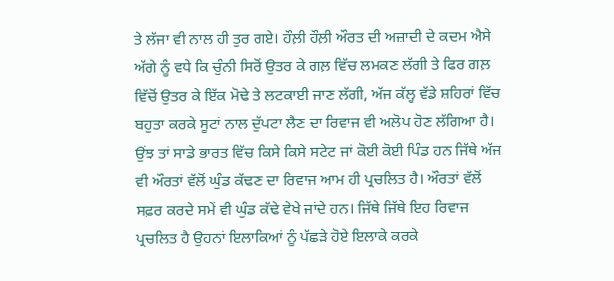ਤੇ ਲੱਜਾ ਵੀ ਨਾਲ ਹੀ ਤੁਰ ਗਏ। ਹੌਲ਼ੀ ਹੌਲ਼ੀ ਔਰਤ ਦੀ ਅਜ਼ਾਦੀ ਦੇ ਕਦਮ ਐਸੇ ਅੱਗੇ ਨੂੰ ਵਧੇ ਕਿ ਚੁੰਨੀ ਸਿਰੋਂ ਉਤਰ ਕੇ ਗਲ਼ ਵਿੱਚ ਲਮਕਣ ਲੱਗੀ ਤੇ ਫਿਰ ਗਲ਼ ਵਿੱਚੋਂ ਉਤਰ ਕੇ ਇੱਕ ਮੋਢੇ ਤੇ ਲਟਕਾਈ ਜਾਣ ਲੱਗੀ, ਅੱਜ ਕੱਲ੍ਹ ਵੱਡੇ ਸ਼ਹਿਰਾਂ ਵਿੱਚ ਬਹੁਤਾ ਕਰਕੇ ਸੂਟਾਂ ਨਾਲ ਦੁੱਪਟਾ ਲੈਣ ਦਾ ਰਿਵਾਜ ਵੀ ਅਲੋਪ ਹੋਣ ਲੱਗਿਆ ਹੈ। ਉਂਝ ਤਾਂ ਸਾਡੇ ਭਾਰਤ ਵਿੱਚ ਕਿਸੇ ਕਿਸੇ ਸਟੇਟ ਜਾਂ ਕੋਈ ਕੋਈ ਪਿੰਡ ਹਨ ਜਿੱਥੇ ਅੱਜ ਵੀ ਔਰਤਾਂ ਵੱਲੋਂ ਘੁੰਡ ਕੱਢਣ ਦਾ ਰਿਵਾਜ ਆਮ ਹੀ ਪ੍ਰਚਲਿਤ ਹੈ। ਔਰਤਾਂ ਵੱਲੋਂ ਸਫ਼ਰ ਕਰਦੇ ਸਮੇਂ ਵੀ ਘੁੰਡ ਕੱਢੇ ਵੇਖੇ ਜਾਂਦੇ ਹਨ। ਜਿੱਥੇ ਜਿੱਥੇ ਇਹ ਰਿਵਾਜ ਪ੍ਰਚਲਿਤ ਹੈ ਉਹਨਾਂ ਇਲਾਕਿਆਂ ਨੂੰ ਪੱਛੜੇ ਹੋਏ ਇਲਾਕੇ ਕਰਕੇ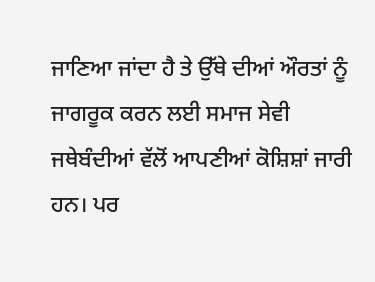ਜਾਣਿਆ ਜਾਂਦਾ ਹੈ ਤੇ ਉੱਥੇ ਦੀਆਂ ਔਰਤਾਂ ਨੂੰ ਜਾਗਰੂਕ ਕਰਨ ਲਈ ਸਮਾਜ ਸੇਵੀ ਜਥੇਬੰਦੀਆਂ ਵੱਲੋਂ ਆਪਣੀਆਂ ਕੋਸ਼ਿਸ਼ਾਂ ਜਾਰੀ ਹਨ। ਪਰ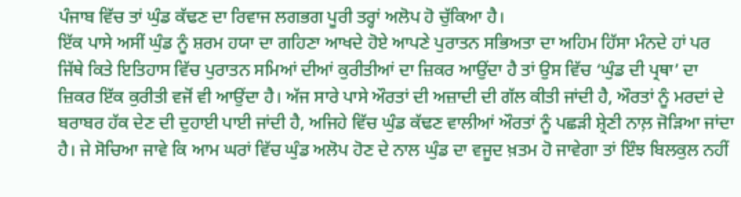ਪੰਜਾਬ ਵਿੱਚ ਤਾਂ ਘੁੰਡ ਕੱਢਣ ਦਾ ਰਿਵਾਜ ਲਗਭਗ ਪੂਰੀ ਤਰ੍ਹਾਂ ਅਲੋਪ ਹੋ ਚੁੱਕਿਆ ਹੈ।
ਇੱਕ ਪਾਸੇ ਅਸੀਂ ਘੁੰਡ ਨੂੰ ਸ਼ਰਮ ਹਯਾ ਦਾ ਗਹਿਣਾ ਆਖਦੇ ਹੋਏ ਆਪਣੇ ਪੁਰਾਤਨ ਸਭਿਅਤਾ ਦਾ ਅਹਿਮ ਹਿੱਸਾ ਮੰਨਦੇ ਹਾਂ ਪਰ ਜਿੱਥੇ ਕਿਤੇ ਇਤਿਹਾਸ ਵਿੱਚ ਪੁਰਾਤਨ ਸਮਿਆਂ ਦੀਆਂ ਕੁਰੀਤੀਆਂ ਦਾ ਜ਼ਿਕਰ ਆਉਂਦਾ ਹੈ ਤਾਂ ਉਸ ਵਿੱਚ ‘ਘੁੰਡ ਦੀ ਪ੍ਰਥਾ’ ਦਾ ਜ਼ਿਕਰ ਇੱਕ ਕੁਰੀਤੀ ਵਜੋਂ ਵੀ ਆਉਂਦਾ ਹੈ। ਅੱਜ ਸਾਰੇ ਪਾਸੇ ਔਰਤਾਂ ਦੀ ਅਜ਼ਾਦੀ ਦੀ ਗੱਲ ਕੀਤੀ ਜਾਂਦੀ ਹੈ, ਔਰਤਾਂ ਨੂੰ ਮਰਦਾਂ ਦੇ ਬਰਾਬਰ ਹੱਕ ਦੇਣ ਦੀ ਦੁਹਾਈ ਪਾਈ ਜਾਂਦੀ ਹੈ, ਅਜਿਹੇ ਵਿੱਚ ਘੁੰਡ ਕੱਢਣ ਵਾਲੀਆਂ ਔਰਤਾਂ ਨੂੰ ਪਛੜੀ ਸ਼੍ਰੇਣੀ ਨਾਲ਼ ਜੋੜਿਆ ਜਾਂਦਾ ਹੈ। ਜੇ ਸੋਚਿਆ ਜਾਵੇ ਕਿ ਆਮ ਘਰਾਂ ਵਿੱਚ ਘੁੰਡ ਅਲੋਪ ਹੋਣ ਦੇ ਨਾਲ ਘੁੰਡ ਦਾ ਵਜੂਦ ਖ਼ਤਮ ਹੋ ਜਾਵੇਗਾ ਤਾਂ ਇੰਝ ਬਿਲਕੁਲ ਨਹੀਂ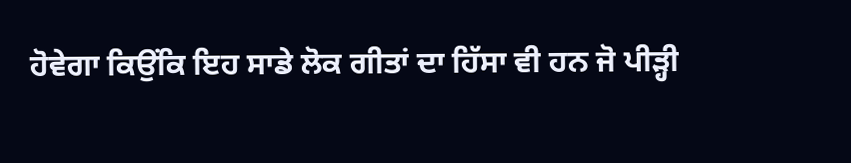ਹੋਵੇਗਾ ਕਿਉਂਕਿ ਇਹ ਸਾਡੇ ਲੋਕ ਗੀਤਾਂ ਦਾ ਹਿੱਸਾ ਵੀ ਹਨ ਜੋ ਪੀੜ੍ਹੀ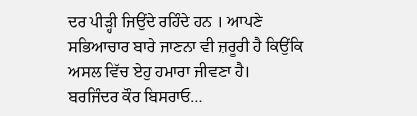ਦਰ ਪੀੜ੍ਹੀ ਜਿਉਂਦੇ ਰਹਿੰਦੇ ਹਨ । ਆਪਣੇ ਸਭਿਆਚਾਰ ਬਾਰੇ ਜਾਣਨਾ ਵੀ ਜ਼ਰੂਰੀ ਹੈ ਕਿਉਂਕਿ ਅਸਲ ਵਿੱਚ ਏਹੁ ਹਮਾਰਾ ਜੀਵਣਾ ਹੈ।
ਬਰਜਿੰਦਰ ਕੌਰ ਬਿਸਰਾਓ…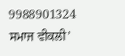9988901324
ਸਮਾਜ ਵੀਕਲੀ’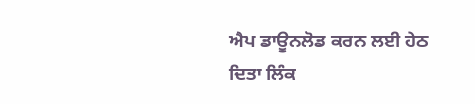ਐਪ ਡਾਊਨਲੋਡ ਕਰਨ ਲਈ ਹੇਠ ਦਿਤਾ ਲਿੰਕ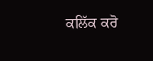ਕਲਿੱਕ ਕਰੋ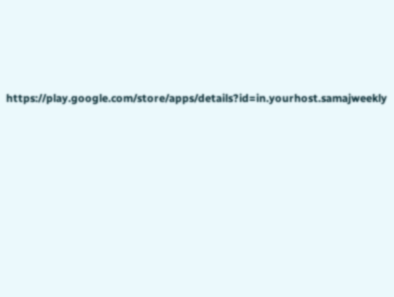https://play.google.com/store/apps/details?id=in.yourhost.samajweekly